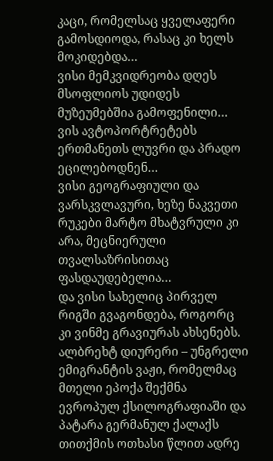კაცი, რომელსაც ყველაფერი გამოსდიოდა, რასაც კი ხელს მოკიდებდა…
ვისი მემკვიდრეობა დღეს მსოფლიოს უდიდეს მუზეუმებშია გამოფენილი…
ვის ავტოპორტრეტებს ერთმანეთს ლუვრი და პრადო ეცილებოდნენ…
ვისი გეოგრაფიული და ვარსკვლავური, ხეზე ნაკვეთი რუკები მარტო მხატვრული კი არა, მეცნიერული თვალსაზრისითაც ფასდაუდებელია…
და ვისი სახელიც პირველ რიგში გვაგონდება, როგორც კი ვინმე გრავიურას ახსენებს.
ალბრეხტ დიურერი – უნგრელი ემიგრანტის ვაჟი, რომელმაც მთელი ეპოქა შექმნა ევროპულ ქსილოგრაფიაში და პატარა გერმანულ ქალაქს თითქმის ოთხასი წლით ადრე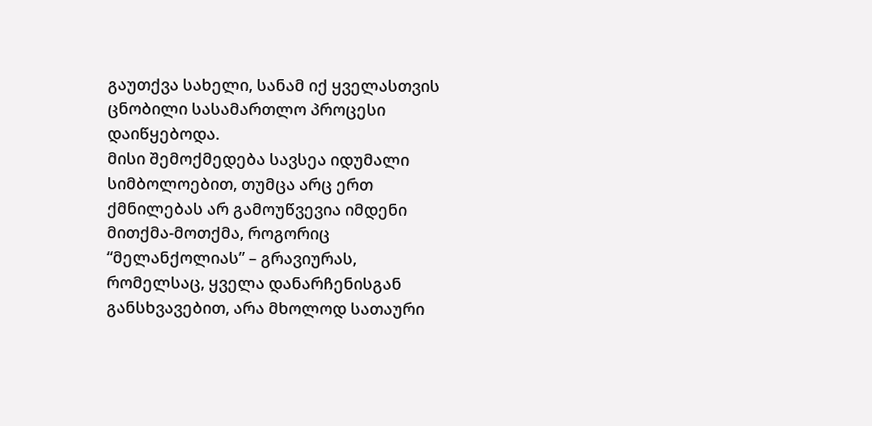გაუთქვა სახელი, სანამ იქ ყველასთვის ცნობილი სასამართლო პროცესი დაიწყებოდა.
მისი შემოქმედება სავსეა იდუმალი სიმბოლოებით, თუმცა არც ერთ ქმნილებას არ გამოუწვევია იმდენი მითქმა-მოთქმა, როგორიც “მელანქოლიას” – გრავიურას, რომელსაც, ყველა დანარჩენისგან განსხვავებით, არა მხოლოდ სათაური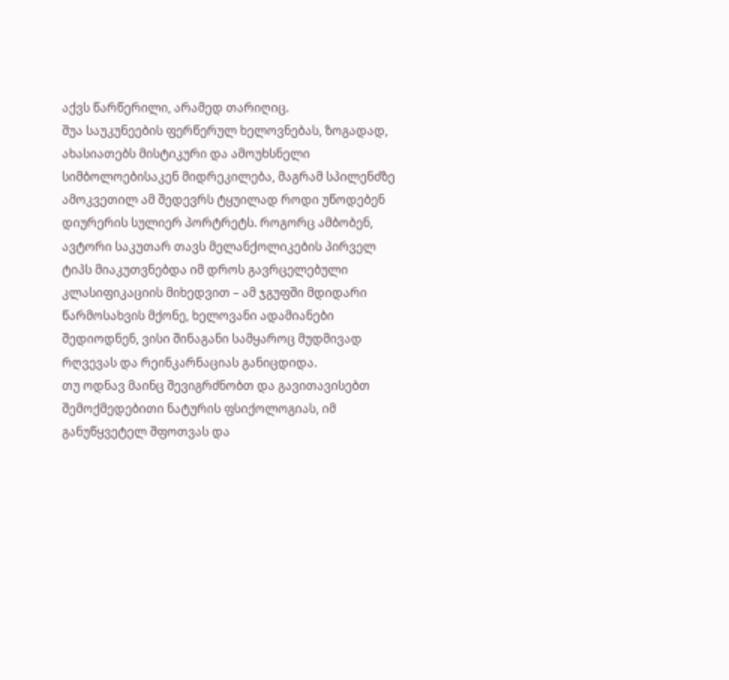აქვს წარწერილი, არამედ თარიღიც.
შუა საუკუნეების ფერწერულ ხელოვნებას, ზოგადად, ახასიათებს მისტიკური და ამოუხსნელი სიმბოლოებისაკენ მიდრეკილება, მაგრამ სპილენძზე ამოკვეთილ ამ შედევრს ტყუილად როდი უწოდებენ დიურერის სულიერ პორტრეტს. როგორც ამბობენ, ავტორი საკუთარ თავს მელანქოლიკების პირველ ტიპს მიაკუთვნებდა იმ დროს გავრცელებული კლასიფიკაციის მიხედვით – ამ ჯგუფში მდიდარი წარმოსახვის მქონე, ხელოვანი ადამიანები შედიოდნენ, ვისი შინაგანი სამყაროც მუდმივად რღვევას და რეინკარნაციას განიცდიდა.
თუ ოდნავ მაინც შევიგრძნობთ და გავითავისებთ შემოქმედებითი ნატურის ფსიქოლოგიას, იმ განუწყვეტელ შფოთვას და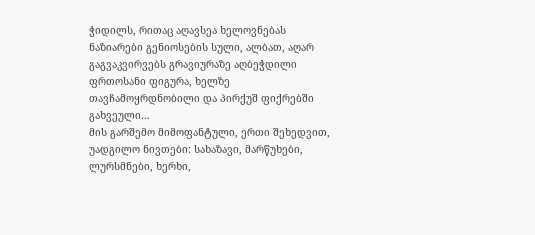ჭიდილს, რითაც აღავსეა ხელოვნებას ნაზიარები გენიოსების სული, ალბათ, აღარ გაგვაკვირვებს გრავიურაზე აღბეჭდილი ფრთოსანი ფიგურა, ხელზე თავჩამოყრდნობილი და პირქუშ ფიქრებში გახვეული…
მის გარშემო მიმოფანტული, ერთი შეხედვით, უადგილო ნივთები: სახაზავი, მარწუხები, ლურსმნები, ხერხი,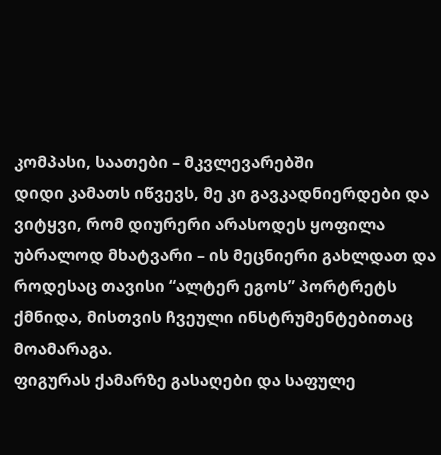კომპასი, საათები – მკვლევარებში
დიდი კამათს იწვევს, მე კი გავკადნიერდები და ვიტყვი, რომ დიურერი არასოდეს ყოფილა უბრალოდ მხატვარი – ის მეცნიერი გახლდათ და როდესაც თავისი “ალტერ ეგოს” პორტრეტს ქმნიდა, მისთვის ჩვეული ინსტრუმენტებითაც მოამარაგა.
ფიგურას ქამარზე გასაღები და საფულე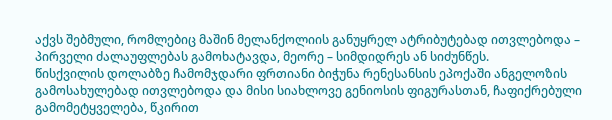აქვს შებმული, რომლებიც მაშინ მელანქოლიის განუყრელ ატრიბუტებად ითვლებოდა – პირველი ძალაუფლებას გამოხატავდა, მეორე – სიმდიდრეს ან სიძუნწეს.
წისქვილის დოლაბზე ჩამომჯდარი ფრთიანი ბიჭუნა რენესანსის ეპოქაში ანგელოზის გამოსახულებად ითვლებოდა და მისი სიახლოვე გენიოსის ფიგურასთან, ჩაფიქრებული გამომეტყველება, წკირით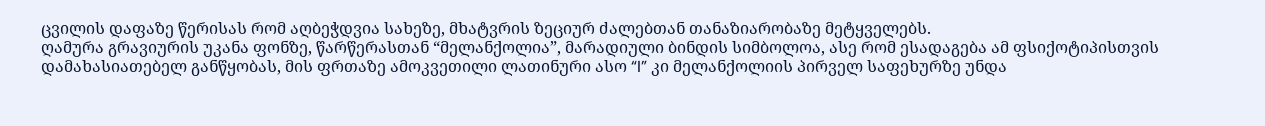ცვილის დაფაზე წერისას რომ აღბეჭდვია სახეზე, მხატვრის ზეციურ ძალებთან თანაზიარობაზე მეტყველებს.
ღამურა გრავიურის უკანა ფონზე, წარწერასთან “მელანქოლია”, მარადიული ბინდის სიმბოლოა, ასე რომ ესადაგება ამ ფსიქოტიპისთვის დამახასიათებელ განწყობას, მის ფრთაზე ამოკვეთილი ლათინური ასო “I” კი მელანქოლიის პირველ საფეხურზე უნდა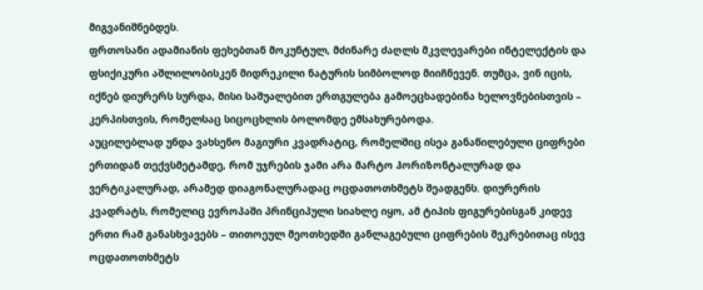მიგვანიშნებდეს.
ფრთოსანი ადამიანის ფეხებთან მოკუნტულ, მძინარე ძაღლს მკვლევარები ინტელექტის და ფსიქიკური აშლილობისკენ მიდრეკილი ნატურის სიმბოლოდ მიიჩნევენ. თუმცა, ვინ იცის, იქნებ დიურერს სურდა, მისი საშუალებით ერთგულება გამოეცხადებინა ხელოვნებისთვის – კერპისთვის, რომელსაც სიცოცხლის ბოლომდე ემსახურებოდა.
აუცილებლად უნდა ვახსენო მაგიური კვადრატიც, რომელშიც ისეა განაწილებული ციფრები ერთიდან თექვსმეტამდე, რომ უჯრების ჯამი არა მარტო ჰორიზონტალურად და ვერტიკალურად, არამედ დიაგონალურადაც ოცდათოთხმეტს შეადგენს. დიურერის კვადრატს, რომელიც ევროპაში პრინციპული სიახლე იყო, ამ ტიპის ფიგურებისგან კიდევ ერთი რამ განასხვავებს – თითოეულ მეოთხედში განლაგებული ციფრების შეკრებითაც ისევ ოცდათოთხმეტს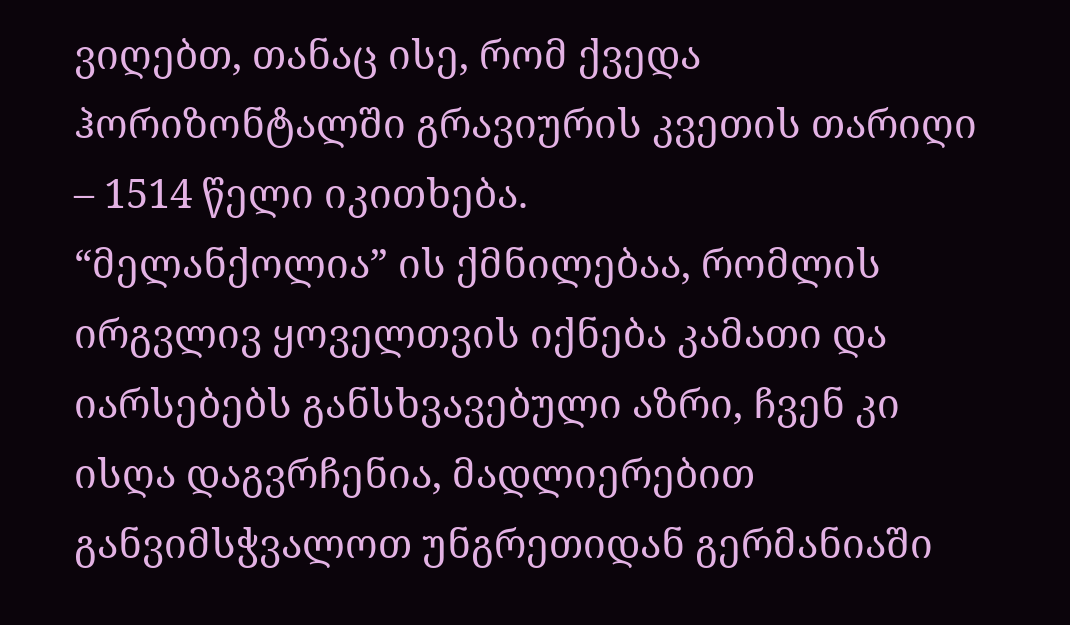ვიღებთ, თანაც ისე, რომ ქვედა ჰორიზონტალში გრავიურის კვეთის თარიღი – 1514 წელი იკითხება.
“მელანქოლია” ის ქმნილებაა, რომლის ირგვლივ ყოველთვის იქნება კამათი და იარსებებს განსხვავებული აზრი, ჩვენ კი ისღა დაგვრჩენია, მადლიერებით განვიმსჭვალოთ უნგრეთიდან გერმანიაში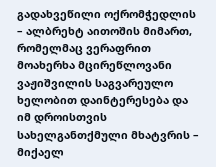გადახვეწილი ოქრომჭედლის – ალბრეხტ აითოშის მიმართ, რომელმაც ვერაფრით მოახერხა მცირეწლოვანი ვაჟიშვილის საგვარეულო ხელობით დაინტერესება და იმ დროისთვის სახელგანთქმული მხატვრის – მიქაელ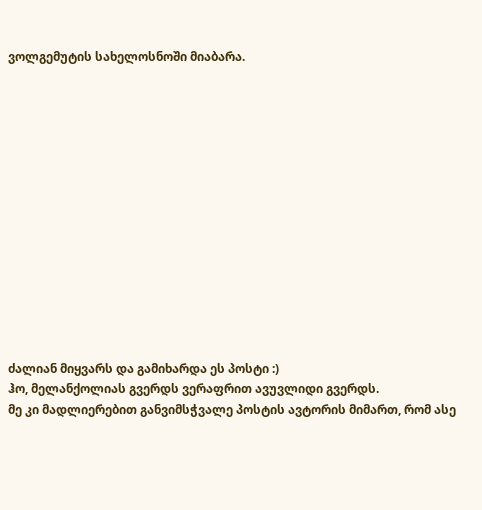ვოლგემუტის სახელოსნოში მიაბარა.














ძალიან მიყვარს და გამიხარდა ეს პოსტი :)
ჰო, მელანქოლიას გვერდს ვერაფრით ავუვლიდი გვერდს.
მე კი მადლიერებით განვიმსჭვალე პოსტის ავტორის მიმართ, რომ ასე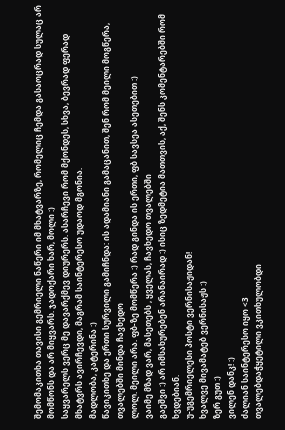შემომაკითხა თავისი გემრიელი ნაწერი იმ მხატვარზე, რომელიც ჩემდა გასაოცრად სულაც არ მომწონს და არ მიყვარს. ჯადოქარი ხარ, მოლი :)
საყვარელს ვერც მე დავარქმევ დიურერს. ასარჩევი რომ მქონდეს, სხვა, ბევრად ფერად მხატვრს ავირჩევდი, მაგრამ საინტერესო უდაოდ მგონია.
მადლობა, კატერინა :)
წავიკითხე და ერთი სურვილი გამიჩნდა: ის ადამიანი გამაცანით, შენ რომ მეილი მოგწერა, თვალებში მინდა ჩავხედო
ლოლ. მეილი არა. ფბ-ზე მომწერა :) რად გინდა ის ერთი, ფბ სავსეა ასეთებით :)
ვაიმე მზად ვარ, მასეთებს , ყველას, ჩავხედო თვალებში
გაეშვი :) არ იმსახურებენ არანაირად :) ისიც ზედმეტია მათთვის, აქ, შენს კომენტარებში რომ ხვდებიან.
უ-უგემრიელესი პოსტი ვერნისაჟიდან!
ხვალვე მივამატებ ვერნისაჟს :)
ზერ გუთ :)
ვილენ დანკ! :)
ძალიან საინტერესო იყო <3
თვალებდაჭყეტილი ვკითხულობდი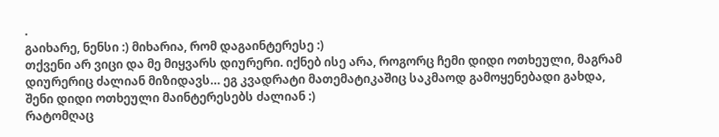.
გაიხარე, ნენსი :) მიხარია, რომ დაგაინტერესე :)
თქვენი არ ვიცი და მე მიყვარს დიურერი. იქნებ ისე არა, როგორც ჩემი დიდი ოთხეული, მაგრამ დიურერიც ძალიან მიზიდავს… ეგ კვადრატი მათემატიკაშიც საკმაოდ გამოყენებადი გახდა,
შენი დიდი ოთხეული მაინტერესებს ძალიან :)
რატომღაც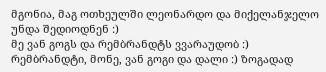მგონია, მაგ ოთხეულში ლეონარდო და მიქელანჯელო უნდა შედიოდნენ :)
მე ვან გოგს და რემბრანდტს ვვარაუდობ :)
რემბრანდტი, მონე, ვან გოგი და დალი :) ზოგადად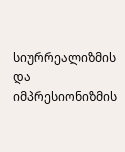სიურრეალიზმის და იმპრესიონიზმის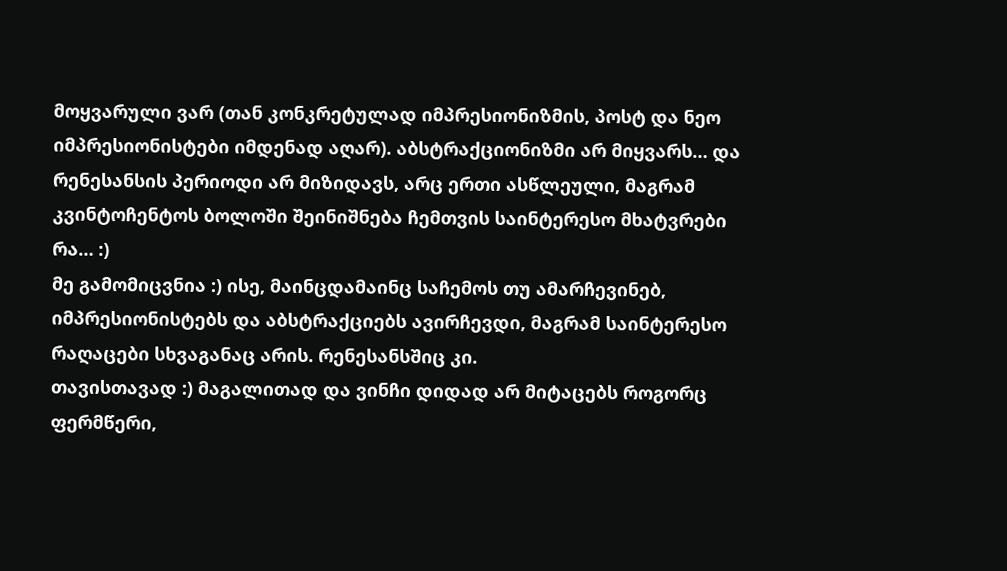მოყვარული ვარ (თან კონკრეტულად იმპრესიონიზმის, პოსტ და ნეო იმპრესიონისტები იმდენად აღარ). აბსტრაქციონიზმი არ მიყვარს… და რენესანსის პერიოდი არ მიზიდავს, არც ერთი ასწლეული, მაგრამ კვინტოჩენტოს ბოლოში შეინიშნება ჩემთვის საინტერესო მხატვრები რა… :)
მე გამომიცვნია :) ისე, მაინცდამაინც საჩემოს თუ ამარჩევინებ, იმპრესიონისტებს და აბსტრაქციებს ავირჩევდი, მაგრამ საინტერესო რაღაცები სხვაგანაც არის. რენესანსშიც კი.
თავისთავად :) მაგალითად და ვინჩი დიდად არ მიტაცებს როგორც ფერმწერი,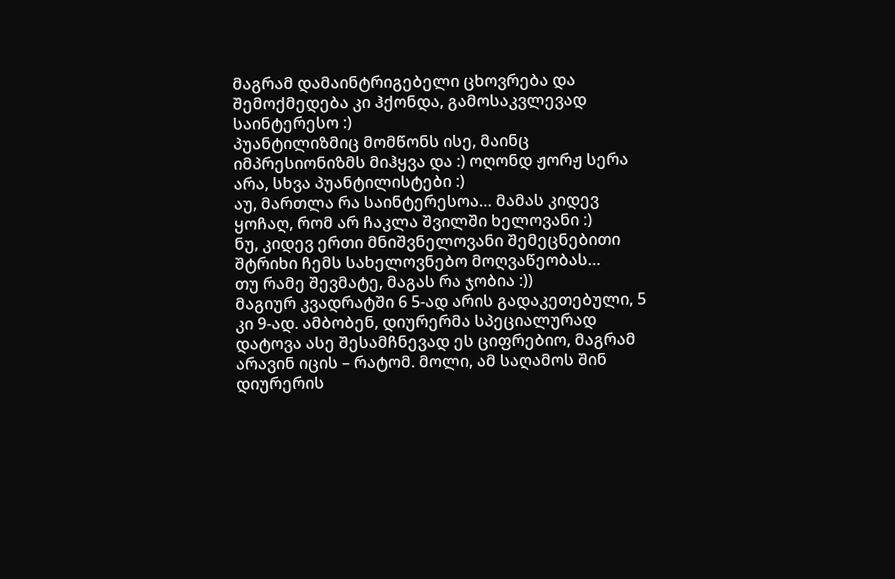მაგრამ დამაინტრიგებელი ცხოვრება და შემოქმედება კი ჰქონდა, გამოსაკვლევად საინტერესო :)
პუანტილიზმიც მომწონს ისე, მაინც იმპრესიონიზმს მიჰყვა და :) ოღონდ ჟორჟ სერა არა, სხვა პუანტილისტები :)
აუ, მართლა რა საინტერესოა… მამას კიდევ ყოჩაღ, რომ არ ჩაკლა შვილში ხელოვანი :)
ნუ, კიდევ ერთი მნიშვნელოვანი შემეცნებითი შტრიხი ჩემს სახელოვნებო მოღვაწეობას…
თუ რამე შევმატე, მაგას რა ჯობია :))
მაგიურ კვადრატში 6 5-ად არის გადაკეთებული, 5 კი 9-ად. ამბობენ, დიურერმა სპეციალურად დატოვა ასე შესამჩნევად ეს ციფრებიო, მაგრამ არავინ იცის – რატომ. მოლი, ამ საღამოს შინ დიურერის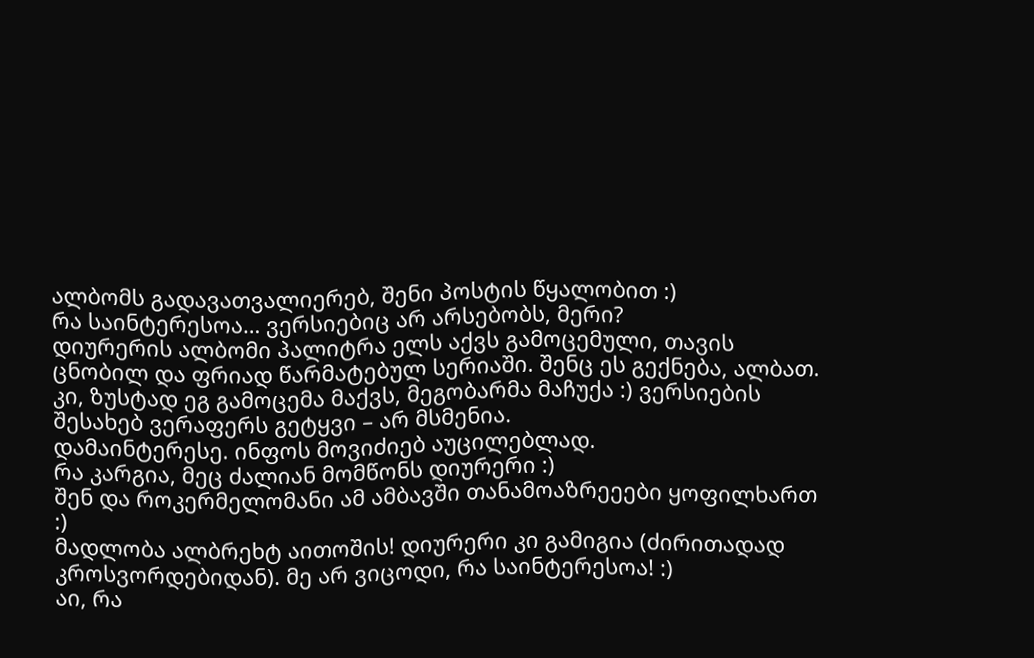ალბომს გადავათვალიერებ, შენი პოსტის წყალობით :)
რა საინტერესოა… ვერსიებიც არ არსებობს, მერი?
დიურერის ალბომი პალიტრა ელს აქვს გამოცემული, თავის ცნობილ და ფრიად წარმატებულ სერიაში. შენც ეს გექნება, ალბათ.
კი, ზუსტად ეგ გამოცემა მაქვს, მეგობარმა მაჩუქა :) ვერსიების შესახებ ვერაფერს გეტყვი – არ მსმენია.
დამაინტერესე. ინფოს მოვიძიებ აუცილებლად.
რა კარგია, მეც ძალიან მომწონს დიურერი :)
შენ და როკერმელომანი ამ ამბავში თანამოაზრეეები ყოფილხართ :)
მადლობა ალბრეხტ აითოშის! დიურერი კი გამიგია (ძირითადად კროსვორდებიდან). მე არ ვიცოდი, რა საინტერესოა! :)
აი, რა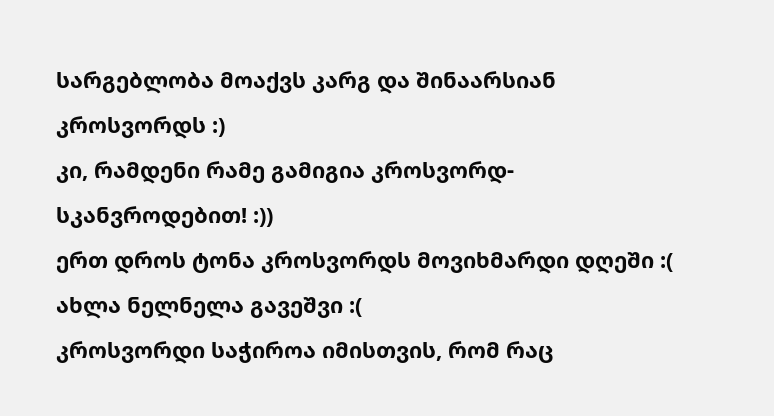სარგებლობა მოაქვს კარგ და შინაარსიან კროსვორდს :)
კი, რამდენი რამე გამიგია კროსვორდ-სკანვროდებით! :))
ერთ დროს ტონა კროსვორდს მოვიხმარდი დღეში :( ახლა ნელნელა გავეშვი :(
კროსვორდი საჭიროა იმისთვის, რომ რაც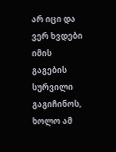არ იცი და ვერ ხვდები იმის გაგების სურვილი გაგიჩინოს, ხოლო ამ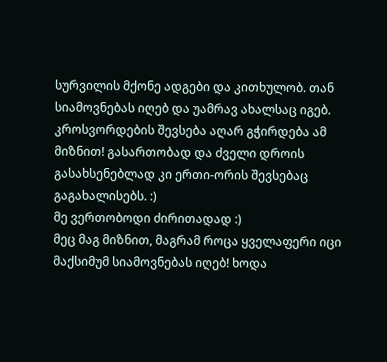სურვილის მქონე ადგები და კითხულობ. თან სიამოვნებას იღებ და უამრავ ახალსაც იგებ. კროსვორდების შევსება აღარ გჭირდება ამ მიზნით! გასართობად და ძველი დროის გასახსენებლად კი ერთი-ორის შევსებაც გაგახალისებს. :)
მე ვერთობოდი ძირითადად :)
მეც მაგ მიზნით, მაგრამ როცა ყველაფერი იცი მაქსიმუმ სიამოვნებას იღებ! ხოდა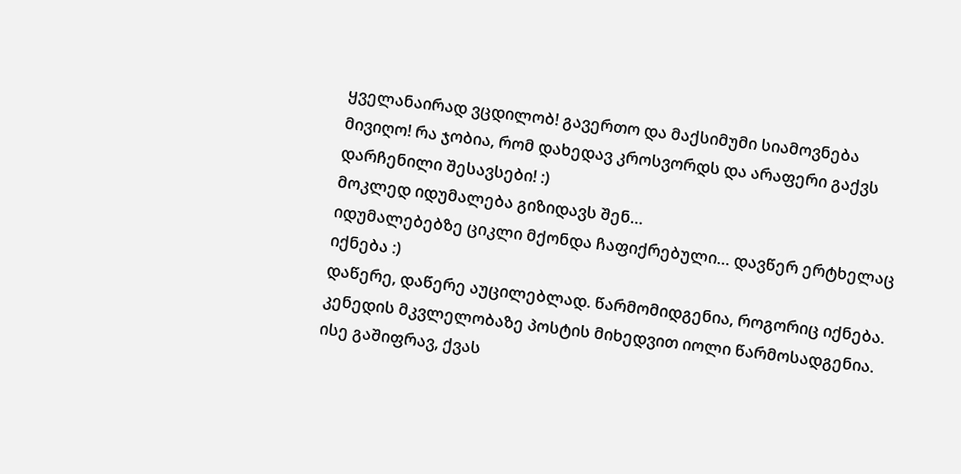ყველანაირად ვცდილობ! გავერთო და მაქსიმუმი სიამოვნება მივიღო! რა ჯობია, რომ დახედავ კროსვორდს და არაფერი გაქვს დარჩენილი შესავსები! :)
მოკლედ იდუმალება გიზიდავს შენ…
იდუმალებებზე ციკლი მქონდა ჩაფიქრებული… დავწერ ერტხელაც იქნება :)
დაწერე, დაწერე აუცილებლად. წარმომიდგენია, როგორიც იქნება. კენედის მკვლელობაზე პოსტის მიხედვით იოლი წარმოსადგენია. ისე გაშიფრავ, ქვას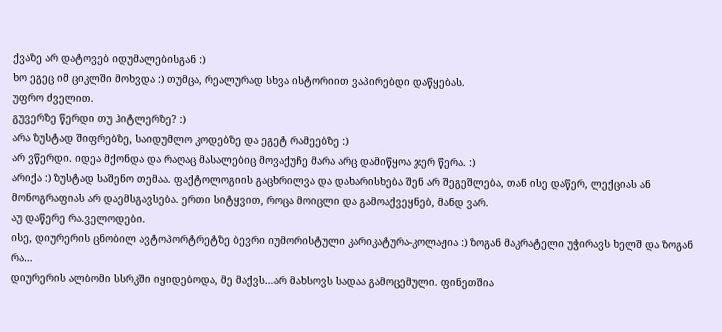ქვაზე არ დატოვებ იდუმალებისგან :)
ხო ეგეც იმ ციკლში მოხვდა :) თუმცა, რეალურად სხვა ისტორიით ვაპირებდი დაწყებას.
უფრო ძველით.
გუვერზე წერდი თუ ჰიტლერზე? :)
არა ზუსტად შიფრებზე, საიდუმლო კოდებზე და ეგეტ რამეებზე :)
არ ვწერდი. იდეა მქონდა და რაღაც მასალებიც მოვაქუჩე მარა არც დამიწყოა ჯერ წერა. :)
არიქა :) ზუსტად საშენო თემაა. ფაქტოლოგიის გაცხრილვა და დახარისხება შენ არ შეგეშლება, თან ისე დაწერ, ლექციას ან მონოგრაფიას არ დაემსგავსება. ერთი სიტყვით, როცა მოიცლი და გამოაქვეყნებ, მანდ ვარ.
აუ დაწერე რა.ველოდები.
ისე, დიურერის ცნობილ ავტოპორტრეტზე ბევრი იუმორისტული კარიკატურა-კოლაჟია :) ზოგან მაკრატელი უჭირავს ხელშ და ზოგან რა…
დიურერის ალბომი სსრკში იყიდებოდა, მე მაქვს…არ მახსოვს სადაა გამოცემული. ფინეთშია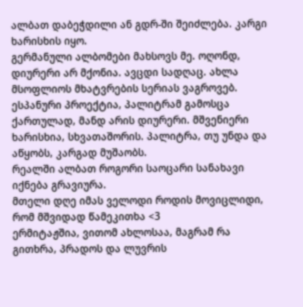ალბათ დაბეჭდილი ან გდრ-ში შეიძლება. კარგი ხარისხის იყო.
გერმანული ალბომები მახსოვს მე. ოღონდ, დიურერი არ მქონია. ავცდი სადღაც. ახლა მსოფლიოს მხატვრების სერიას ვაგროვებ. ესპანური პროექტია, პალიტრამ გამოსცა ქართულად, მანდ არის დიურერი. მშვენიერი ხარისხია, სხვათაშორის. პალიტრა, თუ უნდა და აწყობს, კარგად მუშაობს.
რეალში ალბათ როგორი საოცარი სანახავი იქნება გრავიურა.
მთელი დღე იმას ველოდი როდის მოვიცლიდი, რომ მშვიდად წამეკითხა <3
ერმიტაჟშია, ვითომ ახლოსაა, მაგრამ რა გითხრა, პრადოს და ლუვრის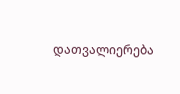დათვალიერება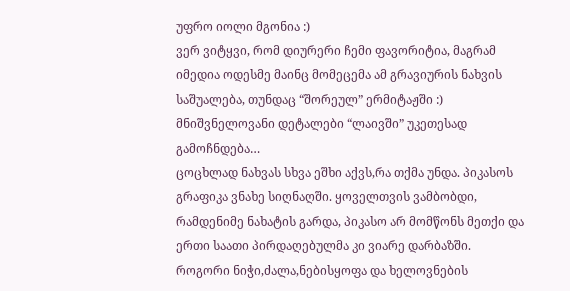უფრო იოლი მგონია :)
ვერ ვიტყვი, რომ დიურერი ჩემი ფავორიტია, მაგრამ იმედია ოდესმე მაინც მომეცემა ამ გრავიურის ნახვის საშუალება, თუნდაც “შორეულ” ერმიტაჟში :) მნიშვნელოვანი დეტალები “ლაივში” უკეთესად გამოჩნდება…
ცოცხლად ნახვას სხვა ეშხი აქვს,რა თქმა უნდა. პიკასოს გრაფიკა ვნახე სიღნაღში. ყოველთვის ვამბობდი, რამდენიმე ნახატის გარდა, პიკასო არ მომწონს მეთქი და ერთი საათი პირდაღებულმა კი ვიარე დარბაზში.
როგორი ნიჭი,ძალა,ნებისყოფა და ხელოვნების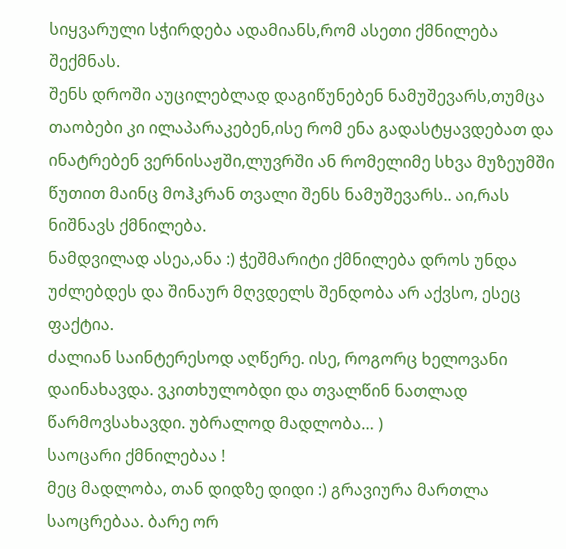სიყვარული სჭირდება ადამიანს,რომ ასეთი ქმნილება შექმნას.
შენს დროში აუცილებლად დაგიწუნებენ ნამუშევარს,თუმცა თაობები კი ილაპარაკებენ,ისე რომ ენა გადასტყავდებათ და ინატრებენ ვერნისაჟში,ლუვრში ან რომელიმე სხვა მუზეუმში წუთით მაინც მოჰკრან თვალი შენს ნამუშევარს.. აი,რას ნიშნავს ქმნილება.
ნამდვილად ასეა,ანა :) ჭეშმარიტი ქმნილება დროს უნდა უძლებდეს და შინაურ მღვდელს შენდობა არ აქვსო, ესეც ფაქტია.
ძალიან საინტერესოდ აღწერე. ისე, როგორც ხელოვანი დაინახავდა. ვკითხულობდი და თვალწინ ნათლად წარმოვსახავდი. უბრალოდ მადლობა… )
საოცარი ქმნილებაა !
მეც მადლობა, თან დიდზე დიდი :) გრავიურა მართლა საოცრებაა. ბარე ორ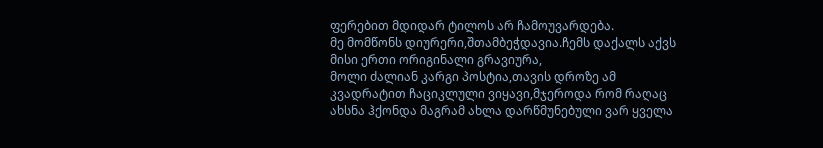ფერებით მდიდარ ტილოს არ ჩამოუვარდება.
მე მომწონს დიურერი,შთამბეჭდავია.ჩემს დაქალს აქვს მისი ერთი ორიგინალი გრავიურა,
მოლი ძალიან კარგი პოსტია,თავის დროზე ამ კვადრატით ჩაციკლული ვიყავი,მჯეროდა რომ რაღაც ახსნა ჰქონდა მაგრამ ახლა დარწმუნებული ვარ ყველა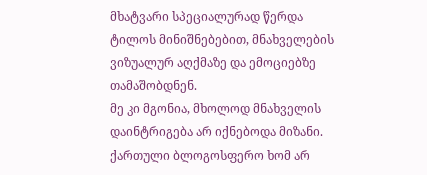მხატვარი სპეციალურად წერდა ტილოს მინიშნებებით, მნახველების ვიზუალურ აღქმაზე და ემოციებზე თამაშობდნენ.
მე კი მგონია, მხოლოდ მნახველის დაინტრიგება არ იქნებოდა მიზანი. ქართული ბლოგოსფერო ხომ არ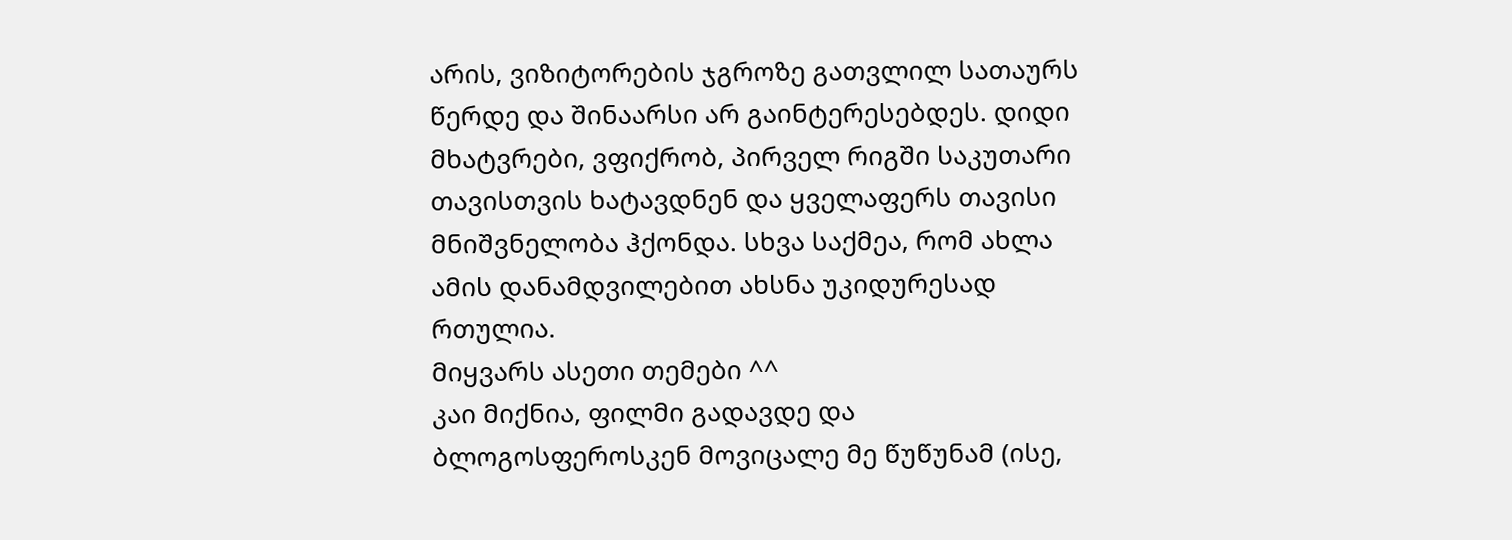არის, ვიზიტორების ჯგროზე გათვლილ სათაურს წერდე და შინაარსი არ გაინტერესებდეს. დიდი მხატვრები, ვფიქრობ, პირველ რიგში საკუთარი თავისთვის ხატავდნენ და ყველაფერს თავისი მნიშვნელობა ჰქონდა. სხვა საქმეა, რომ ახლა ამის დანამდვილებით ახსნა უკიდურესად რთულია.
მიყვარს ასეთი თემები ^^
კაი მიქნია, ფილმი გადავდე და ბლოგოსფეროსკენ მოვიცალე მე წუწუნამ (ისე,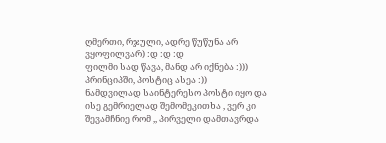ღმერთი, რჯული, ადრე წუწუნა არ ვყოფილვარ) :დ :დ :დ
ფილმი სად წავა, მანდ არ იქნება :))) პრინციპში, პოსტიც ასეა :))
ნამდვილად საინტერესო პოსტი იყო და ისე გემრიელად შემომეკითხა , ვერ კი შევამჩნიე რომ ,, პირველი დამთავრდა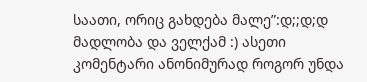საათი, ორიც გახდება მალე”:დ;;დ;დ
მადლობა და ველქამ :) ასეთი კომენტარი ანონიმურად როგორ უნდა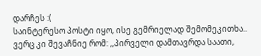დარჩეს :(
საინტერესო პოსტი იყო, ისე გემრიელად შემომეკითხა.. ვერც კი შევაჩნიე რომ: ,,პირველი დამთავრდა საათი,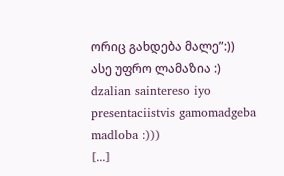ორიც გახდება მალე”:))
ასე უფრო ლამაზია :)
dzalian saintereso iyo presentaciistvis gamomadgeba madloba :)))
[...]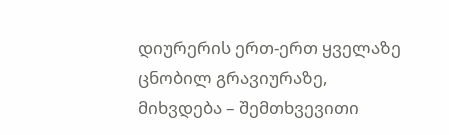დიურერის ერთ-ერთ ყველაზე ცნობილ გრავიურაზე, მიხვდება – შემთხვევითი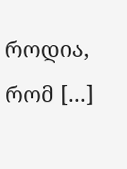როდია, რომ [...]